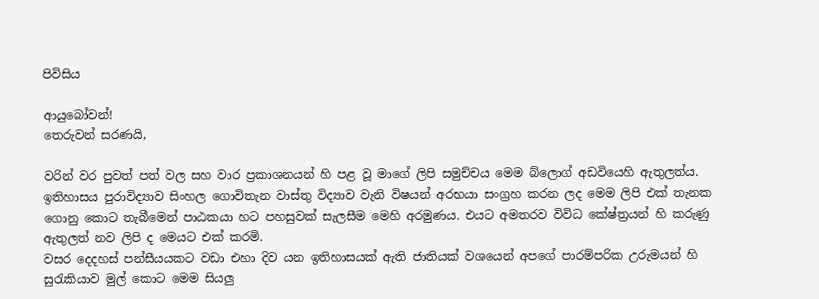පිවිසිය

ආයුබෝවන්!
තෙරුවන් සරණයි,

වරින් වර පුවත් පත් වල සහ වාර ප්‍රකාශනයන් හි පළ වූ මාගේ ලිපි සමුච්චය මෙම බ්ලොග් අඩවියෙහි ඇතුලත්ය. ඉතිහාසය පුරාවිද්‍යාව සිංහල ගොවිතැන වාස්තු විද්‍යාව වැනි විෂයන් අරභයා සංග්‍රහ කරන ලද මෙම ලිපි එක් තැනක ගොනු කොට තැබීමෙන් පාඨකයා හට පහසුවක් සැලසීම මෙහි අරමුණය. එයට අමතරව විවිධ කේෂ්ත්‍රයන් හි කරුණු ඇතුලත් නව ලිපි ද මෙයට එක් කරමි.
වසර දෙදහස් පන්සීයයකට වඩා එහා දිව යන ඉතිහාසයක් ඇති ජාතියක් වශයෙන් අපගේ පාරම්පරික උරුමයන් හි සුරැකියාව මුල් කොට මෙම සියලු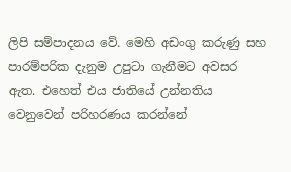ලිපි සම්පාදනය වේ. මෙහි අඩංගු කරුණු සහ පාරම්පරික දැනුම උපුටා ගැනීමට අවසර ඇත. එහෙත් එය ජාතියේ උන්නතිය වෙනුවෙන් පරිහරණය කරන්නේ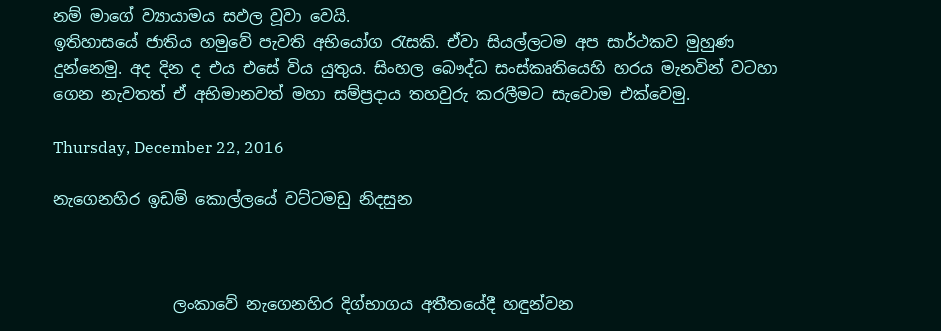නම් මාගේ ව්‍යායාමය සඵල වූවා වෙයි.
ඉතිහාසයේ ජාතිය හමුවේ පැවති අභියෝග රැසකි. ඒවා සියල්ලටම අප සාර්ථකව මුහුණ දුන්නෙමු. අද දින ද එය එසේ විය යුතුය. සිංහල බෞද්ධ සංස්කෘතියෙහි හරය මැනවින් වටහා ගෙන නැවතත් ඒ අභිමානවත් මහා සම්ප්‍රදාය තහවුරු කරලීමට සැවොම ‍එක්වෙමු.

Thursday, December 22, 2016

නැගෙනහිර ඉඩම් කොල්ලයේ වට්ටමඩු නිදසුන



               ලංකාවේ නැගෙනහිර දිග්භාගය අතීතයේදී හඳුන්වන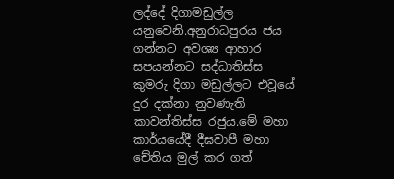ලද්දේ දිගාමඩුල්ල යනුවෙනි.අනුරාධපුරය ජය ගන්නට අවශ්‍ය ආහාර සපයන්නට සද්ධාතිස්ස කුමරු දිගා මඩුල්ලට එවූයේ දුර දක්නා නුවණැති කාවන්තිස්ස රජුය.මේ මහා කාර්යයේදී දීඝවාපී මහා චේතිය මුල් කර ගත්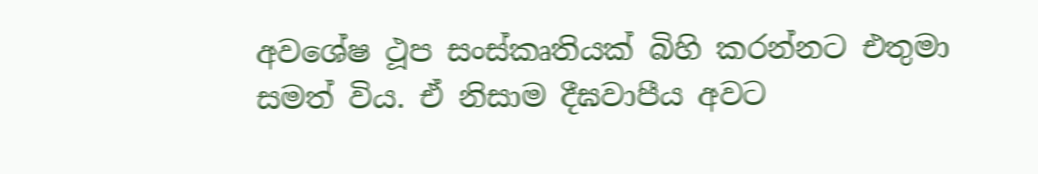අවශේෂ ථූප සංස්කෘතියක් බිහි කරන්නට එතුමා සමත් විය. ඒ නිසාම දීඝවාපීය අවට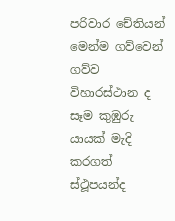පරිවාර චේතියන්  මෙන්ම ගව්වෙන් ගව්ව විහාරස්ථාන ද සෑම කුඹුරු යායක් මැදි කරගත් ස්ථූපයන්ද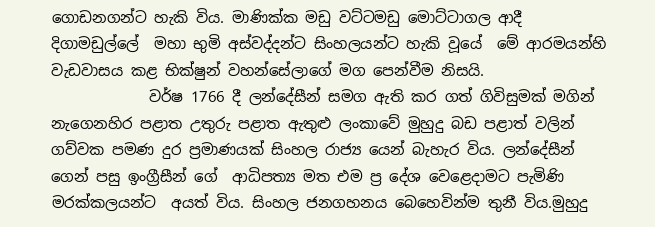ගොඩනගන්ට හැකි විය. මාණික්ක මඩු වට්ටමඩු මොට්ටාගල ආදී දිගාමඩුල්ලේ  මහා භුමි අස්වද්දන්ට සිංහලයන්ට හැකි වූයේ  මේ ආරමයන්හි වැඩවාසය කළ භික්ෂුන් වහන්සේලාගේ මග පෙන්වීම නිසයි.
             වර්ෂ 1766 දී ලන්දේසීන් සමග ඇති කර ගත් ගිවිසුමක් මගින් නැගෙනහිර පළාත උතුරු පළාත ඇතුළු ලංකාවේ මුහුදු බඩ පළාත් වලින් ගව්වක පමණ දුර ප්‍රමාණයක් සිංහල රාජ්‍ය යෙන් බැහැර විය. ලන්දේසීන් ගෙන් පසු ඉංග්‍රීසීන් ගේ  ආධිපත්‍ය මත එම ප්‍ර දේශ වෙළෙදාමට පැමිණි මරක්කලයන්ට  අයත් විය. සිංහල ජනගහනය බෙහෙවින්ම තුනී විය.මුහුදු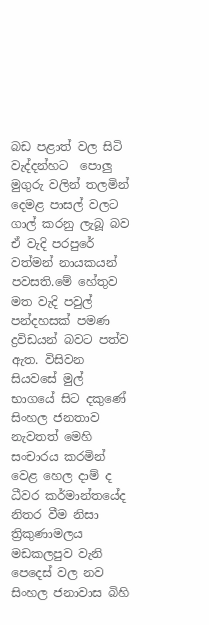බඩ පළාත් වල සිටි වැද්දන්හට  පොලු මුගුරු වලින් තලමින් දෙමළ පාසල් වලට ගාල් කරනු ලැබූ බව ඒ වැදි පරපුරේ වත්මන් නායකයන් පවසති.මේ හේතුව මත වැදි පවුල් පන්දහසක් පමණ ද්‍රවිඩයන් බවට පත්ව ඇත. විසිවන සියවසේ මුල් භාගයේ සිට දකුණේ සිංහල ජනතාව නැවතත් මෙහි සංචාරය කරමින් වෙළ හෙල දාම් ද ධීවර කර්මාන්තයේද නිතර වීම නිසා ත්‍රිකුණාමලය මඩකලපුව වැනි පෙදෙස් වල නව සිංහල ජනාවාස බිහි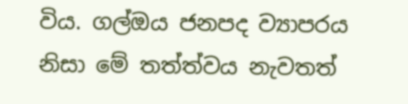විය. ගල්ඔය ජනපද ව්‍යාපරය නිසා මේ තත්ත්වය නැවතත්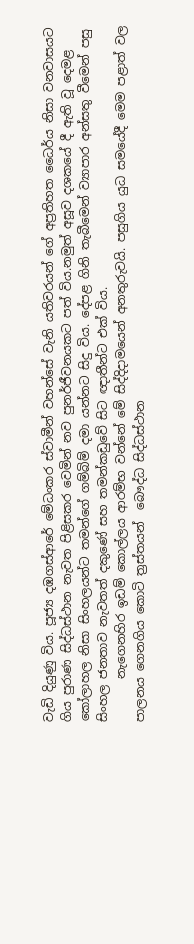වැඩි දියුණු විය. පූජ්‍ය දඹගස්ආරේ මේධංකර ස්වාමීන් වහන්සේ වැනි යතිවරයන් ගේ අප්‍රතිහත ධෛර්ය නිසා වනවාසයට ගිය පුරාණ සිද්ධස්ථාන නැවත පිළිසකර වෙමින් නව පුනර්ජීවනයකට පත් විය.නමුත් අසූව දශකයේ දී ඇති වූ දෙමළ කෝලාහල නිසා සිංහලයන්ට තමන්ගේ ගම්බිම් දමා යන්නට සිදු විය. දේපළ ගිනි තැබීමෙන් ව්‍යාපාර අන්සතු වීමෙන් පසු සිංහල ජනතාව නැවතත් දකුණේ සහ තමන්කඩුවේ සිට ඥාතීන්ට එක් විය.
       නැගෙනහිර ඉඩම් කොල්ලය ආරම්භ වන්නේ මේ සිද්දිදාමයෙන් අනතුරුවයි. පසුගිය යුධ සමයේදී මෙම පළාත් වල පාලනය ගෙනගිය කොටි ත්‍රස්තයන්  බෞද්ධ සිද්ධස්ථාන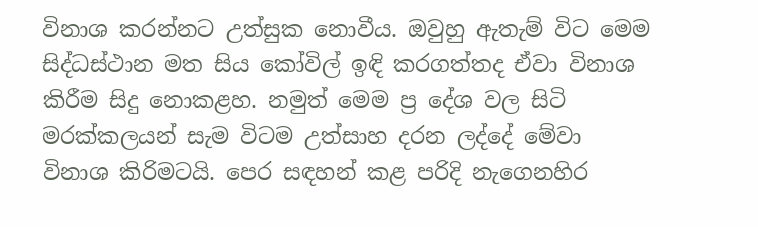විනාශ කරන්නට උත්සුක නොවීය. ඔවුහු ඇතැම් විට මෙම සිද්ධස්ථාන මත සිය කෝවිල් ඉඳි කරගත්තද ඒවා විනාශ කිරීම සිදු නොකළහ. නමුත් මෙම ප්‍ර දේශ වල සිටි මරක්කලයන් සැම විටම උත්සාහ දරන ලද්දේ මේවා විනාශ කිරිමටයි. පෙර සඳහන් කළ පරිදි නැගෙනහිර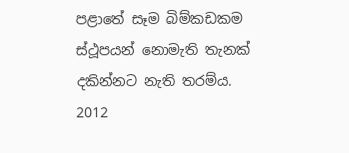පළාතේ සෑම බිම්කඩකම ස්ථූපයන් නොමැති තැනක් දකින්නට නැති තරම්ය. 2012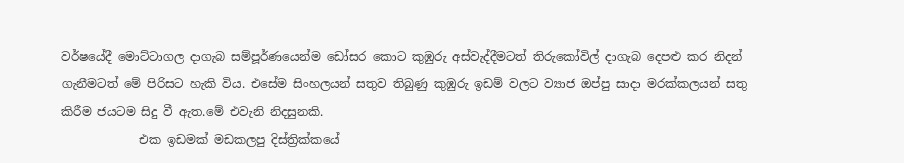වර්ෂයේදී මොට්ටාගල දාගැබ සම්පූර්ණයෙන්ම ඩෝසර කොට කුඹුරු අස්වැද්දීමටත් තිරුකෝවිල් දාගැබ දෙපළු කර නිදන් ගැනීමටත් මේ පිරිසට හැකි විය. එසේම සිංහලයන් සතුව තිබුණු කුඹුරු ඉඩම් වලට ව්‍යාජ ඔප්පු සාදා මරක්කලයන් සතු කිරීම ජයටම සිදු වී ඇත.මේ එවැනි නිදසුනකි.
             එක ඉඩමක් මඩකලපු දිස්ත්‍රික්කයේ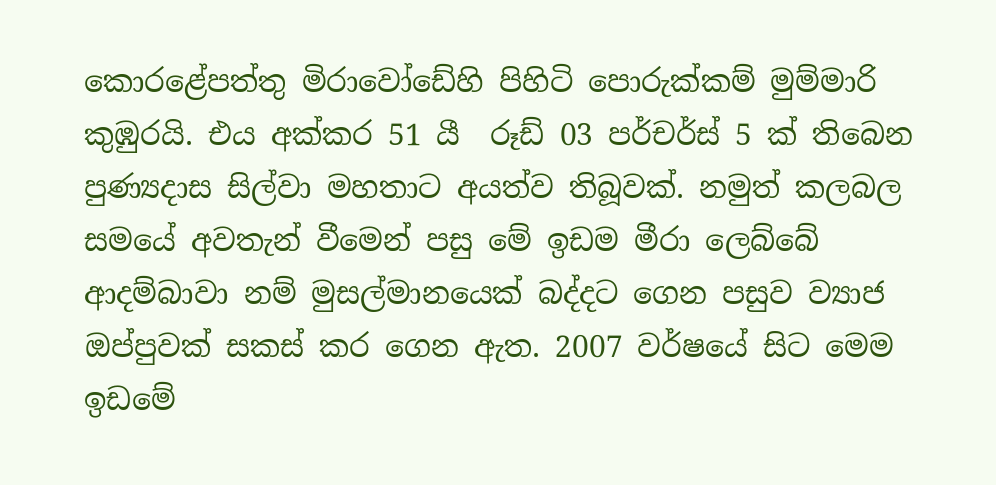කොරළේපත්තු මිරාවෝඩේහි පිහිටි පොරුක්කම් මුම්මාරි කුඹුරයි. එය අක්කර 51 යී  රූඩ් 03 පර්චර්ස් 5 ක් තිබෙන පුණ්‍යදාස සිල්වා මහතාට අයත්ව තිබූවක්. නමුත් කලබල සමයේ අවතැන් වීමෙන් පසු මේ ඉඩම මීරා ලෙබ්බේ ආදම්බාවා නම් මුසල්මානයෙක් බද්දට ගෙන පසුව ව්‍යාජ ඔප්පුවක් සකස් කර ගෙන ඇත. 2007 වර්ෂයේ සිට මෙම ඉඩමේ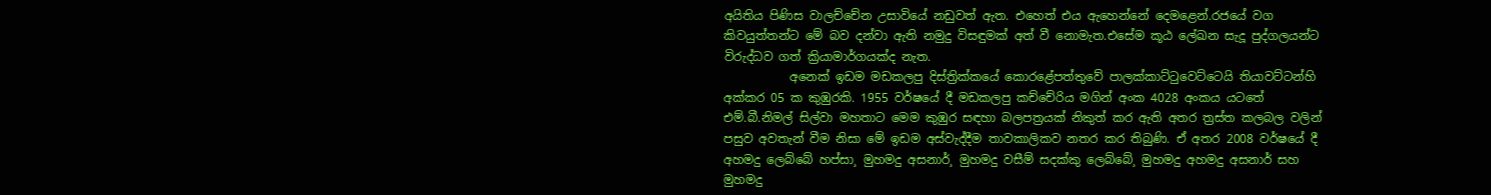අයිතිය පිණිස වාලච්චේන උසාවියේ නඩුවත් ඇත. එහෙත් එය ඇහෙන්නේ දෙමළෙන්.රජයේ වග කිවයුත්තන්ට මේ බව දන්වා ඇති නමුදු විසඳුමක් අත් වී නොමැත.එසේම කූඨ ලේඛන සැදූ පුද්ගලයන්ට විරුද්ධව ගත් ක්‍රියාමාර්ගයක්ද නැත.
           අනෙක් ඉඩම මඩකලපු දිස්ත්‍රික්කයේ කොරළේපත්තුවේ පාලක්කාට්ටුවෙට්ටෙයි තියාවට්ටන්හි අක්කර 05 ක කුඹුරකි. 1955 වර්ෂයේ දී මඩකලපු කච්චේරිය මගින් අංක 4028 අංකය යටතේ එම්.බී.නිමල් සිල්වා මහතාට මෙම කුඹුර සඳහා බලපත්‍රයක් නිකුත් කර ඇති අතර ත්‍රස්ත කලබල වලින් පසුව අවතැන් වීම නිසා මේ ඉඩම අස්වැද්දීම තාවකාලිකව නතර කර තිබුණි. ඒ අතර 2008 වර්ෂයේ දී අහමදු ලෙබ්බේ හප්සා¸ මුහමදු අසනාර්¸ මුහමදු වසීම් සදක්කු ලෙබ්බේ¸ මුහමදු අහමදු අසනාර් සහ මුහමදු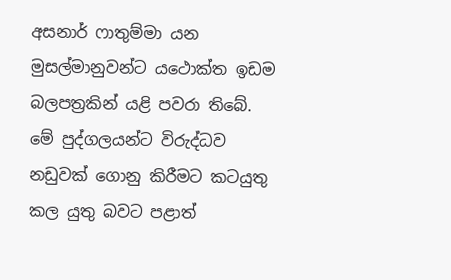අසනාර් ෆාතුම්මා යන මුසල්මානුවන්ට යථොක්ත ඉඩම බලපත්‍රකින් යළි පවරා තිබේ.  මේ පුද්ගලයන්ට විරුද්ධව නඩුවක් ගොනු කිරීමට කටයුතු කල යුතු බවට පළාත්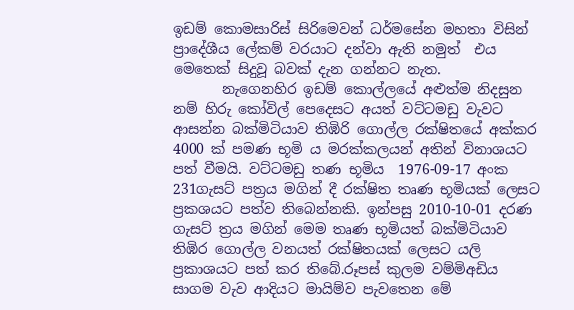ඉඩම් කොමසාරිස් සිරිමෙවන් ධර්මසේන මහතා විසින්  ප්‍රාදේශීය ලේකම් වරයාට දන්වා ඇති නමුත්  එය මෙතෙක් සිදුවූ බවක් දැන ගන්නට නැත.
       නැගෙනහිර ඉඩම් කොල්ලයේ අළුත්ම නිදසුන නම් හිරු කෝවිල් පෙදෙසට අයත් වට්ටමඩු වැවට ආසන්න බක්මිටියාව තිඹිරි ගොල්ල රක්ෂිතයේ අක්කර 4000 ක් පමණ භූමි ය මරක්කලයන් අතින් විනාශයට පත් වීමයි. වට්ටමඩු තණ භූමිය  1976-09-17 අංක 231ගැසට් පත්‍රය මගින් දී රක්ෂිත තෘණ භූමියක් ලෙසට ප්‍රකශයට පත්ව තිබෙන්නකි. ඉන්පසු 2010-10-01 දරණ ගැසට් ත්‍රය මගින් මෙම තෘණ භූමියත් බක්මිටියාව තිඹිර ගොල්ල වනයත් රක්ෂිතයක් ලෙසට යලි ප්‍රකාශයට පත් කර තිබේ.රූපස් කුලම වම්මිඅඩිය සාගම වැව ආදියට මායිම්ව පැවතෙන මේ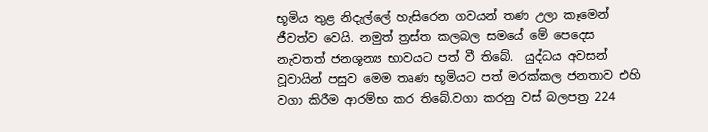භූමිය තුළ නිදැල්ලේ හැසිරෙන ගවයන් තණ උලා කෑමෙන් ජීවත්ව වෙයි. නමුත් ත්‍රස්ත කලබල සමයේ මේ පෙදෙස නැවතත් ජනශූන්‍ය භාවයට පත් වී තිබේ.  යුද්ධය අවසන් වූවායින් පසුව මෙම තෘණ භූමියට පත් මරක්කල ජනතාව එහි වගා කිරීම ආරම්භ කර තිබේ.වගා කරනු වස් බලපත්‍ර 224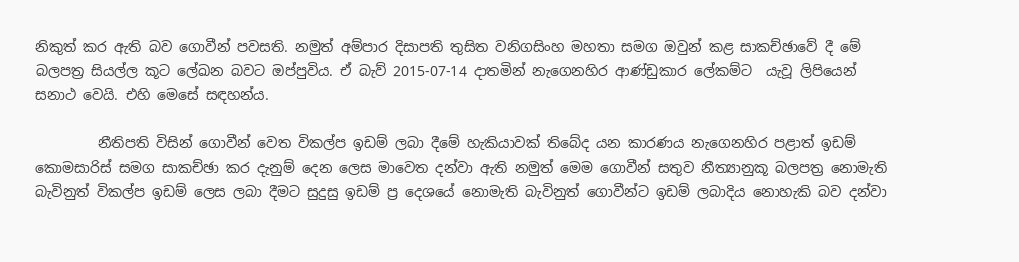නිකුත් කර ඇති බව ගොවීන් පවසති. නමුත් අම්පාර දිසාපති තුසිත වනිගසිංහ මහතා සමග ඔවුන් කළ සාකච්ඡාවේ දී මේ බලපත්‍ර සියල්ල කූට ලේඛන බවට ඔප්පුවිය. ඒ බැව් 2015-07-14 දාතමින් නැගෙනහිර ආණ්ඩුකාර ලේකම්ට  යැවූ ලිපියෙන් සනාථ වෙයි. එහි මෙසේ සඳහන්ය.

         නීතිපති විසින් ගොවීන් වෙත විකල්ප ඉඩම් ලබා දීමේ හැකියාවක් තිබේද යන කාරණය නැගෙනහිර පළාත් ඉඩම් කොමසාරිස් සමග සාකච්ඡා කර දැනුම් දෙන ලෙස මාවෙත දන්වා ඇති නමුත් මෙම ගොවීන් සතුව නීත්‍යානුකූ බලපත්‍ර නොමැති බැවිනුත් විකල්ප ඉඩම් ලෙස ලබා දීමට සුදුසු ඉඩම් ප්‍ර දෙශයේ නොමැති බැවිනුත් ගොවීන්ට ඉඩම් ලබාදිය නොහැකි බව දන්වා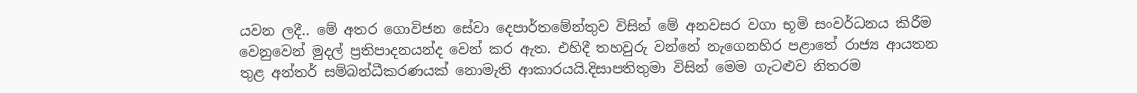යවන ලදී.. මේ අතර ගොවිජන සේවා දෙපාර්තමේන්තුව විසින් මේ අනවසර වගා භූමි සංවර්ධනය කිරීම වෙනුවෙන් මුදල් ප්‍රතිපාදනයන්ද වෙන් කර ඇත. එහිදී තහවුරු වන්නේ නැගෙනහිර පළාතේ රාජ්‍ය ආයතන තුළ අන්තර් සම්බන්ධීකරණයක් නොමැති ආකාරයයි.දිසාපතිතුමා විසින් මෙම ගැටළුව නිතරම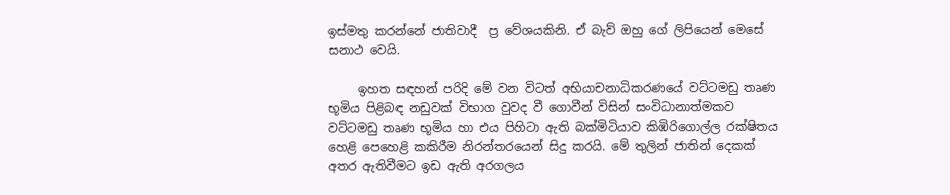ඉස්මතු කරන්නේ ජාතිවාදී  ප්‍ර වේශයකිනි. ඒ බැව් ඔහු ගේ ලිපියෙන් මෙසේ සනාථ වෙයි.

     ඉහත සඳහන් පරිදි මේ වන විටත් අභියාචනාධිකරණයේ වට්ටමඩු තෘණ භූමිය පිළිබඳ නඩුවක් විභාග වුවද වී ගොවීන් විසින් සංවිධානාත්මකව වට්ටමඩු තෘණ භූමිය හා එය පිහිටා ඇති බක්මිටියාව කිඹිරිගොල්ල රක්ෂිතය හෙළි පෙහෙළි කකිරීම නිරන්තරයෙන් සිදු කරයි. මේ තුලින් ජාතින් දෙකක් අතර ඇතිවීමට ඉඩ ඇති අරගලය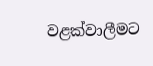වළක්වාලීමට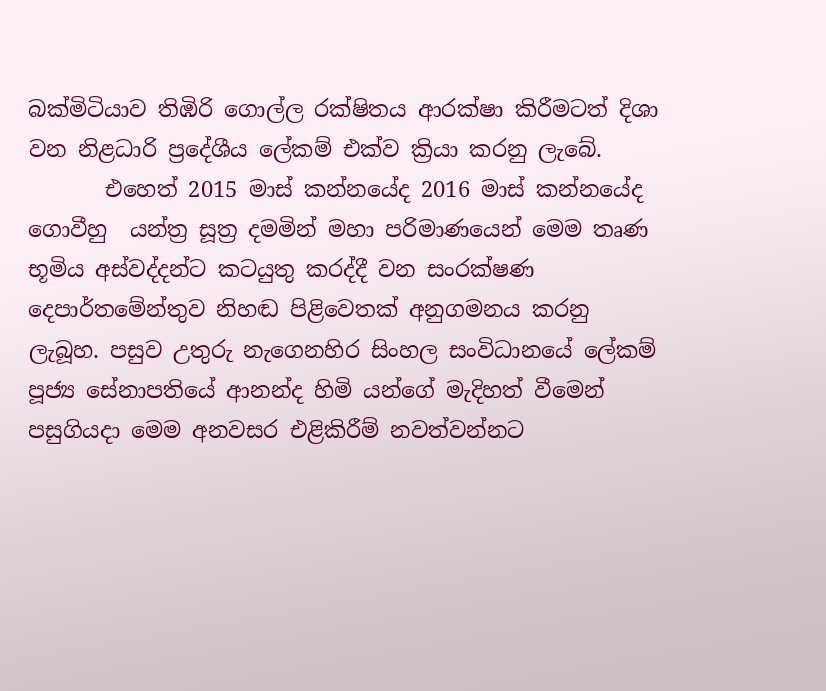බක්මිටියාව තිඹිරි ගොල්ල රක්ෂිතය ආරක්ෂා කිරීමටත් දිශා වන නිළධාරි ප්‍රදේශීය ලේකම් එක්ව ක්‍රියා කරනු ලැබේ.
       එහෙත් 2015 මාස් කන්නයේද 2016 මාස් කන්නයේද ගොවීහු  යන්ත්‍ර සූත්‍ර දමමින් මහා පරිමාණයෙන් මෙම තෘණ භූමිය අස්වද්දන්ට කටයුතු කරද්දී වන සංරක්ෂණ දෙපාර්තමේන්තුව නිහඬ පිළිවෙතක් අනුගමනය කරනු ලැබූහ. පසුව උතුරු නැගෙනහිර සිංහල සංවිධානයේ ලේකම් පූජ්‍ය සේනාපතියේ ආනන්ද හිමි යන්ගේ මැදිහත් වීමෙන් පසුගියදා මෙම අනවසර එළිකිරීම් නවත්වන්නට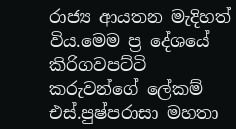රාජ්‍ය ආයතන මැදිහත් විය.මෙම ප්‍ර දේශයේ කිරිගවපට්ටි කරුවන්ගේ ලේකම් එස්.පුෂ්පරාසා මහතා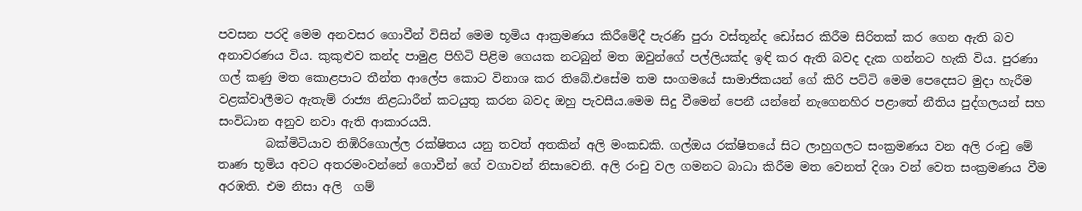පවසන පරදි මෙම අනවසර ගොවීන් විසින් මෙම භූමිය ආක්‍රමණය කිරීමේදී පැරණි පුරා වස්තූන්ද ඩෝසර කිරීම සිරිතක් කර ගෙන ඇති බව අනාවරණය විය. කුකුළුව කන්ද පාමුළ පිහිටි පිළිම ගෙයක නටබුන් මත ඔවුන්ගේ පල්ලියක්ද ඉඳි කර ඇති බවද දැක ගන්නට හැකි විය. පුරණා ගල් කණු මත කොළපාට තීන්ත ආලේප කොට විනාශ කර තිබේ.එසේම තම සංගමයේ සාමාජිකයන් ගේ කිරි පට්ටි මෙම පෙදෙසට මුදා හැරීම වළක්වාලීමට ඇතැම් රාජ්‍ය නිළධාරීන් කටයුතු කරන බවද ඔහු පැවසීය.මෙම සිදු වීමෙන් පෙනී යන්නේ නැගෙනහිර පළාතේ නීතිය පුද්ගලයන් සහ සංවිධාන අනුව නවා ඇති ආකාරයයි.
        බක්මිටියාව තිඹිරිගොල්ල රක්ෂිතය යනු තවත් අතකින් අලි මංකඩකි. ගල්ඔය රක්ෂිතයේ සිට ලාහුගලට සංක්‍රමණය වන අලි රංචු මේ තෘණ භූමිය අවට අතරමංවන්නේ ගොවීන් ගේ වගාවන් නිසාවෙනි. අලි රංචු වල ගමනට බාධා කිරීම මත වෙනත් දිශා වන් වෙත සංක්‍රමණය වීම අරඹති. එම නිසා අලි  ගම්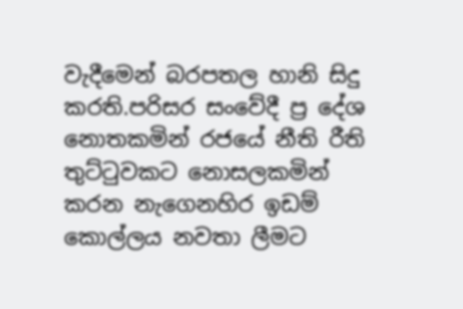වැදීමෙන් බරපතල හානි සිදු කරති.පරිසර සංවේදී ප්‍ර දේශ නොතකමින් රජයේ නීති රීති තුට්ටුවකට නොසලකමින් කරන නැගෙනහිර ඉඩම් කොල්ලය නවතා ලීමට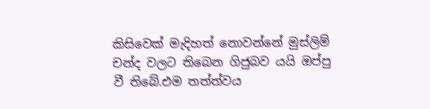කිසිවෙක් මැදිහත් නොවන්නේ මුස්ලිම් චන්ද වලට තිබෙන ගිජුබව යයි ඔප්පු වී තිබේ.එම තත්ත්වය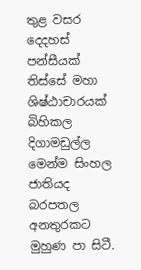තුළ වසර දෙදහස් පන්සීයක් තිස්සේ මහා ශිෂ්ඨාචාරයක් බිහිකල දිගාමඩුල්ල මෙන්ම සිංහල ජාතියද බරපතල අනතුරකට මුහුණ පා සිටී.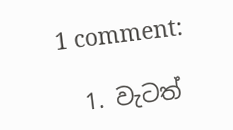1 comment:

  1. වැටත්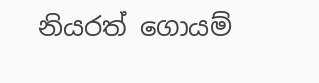නියරත් ගොයම්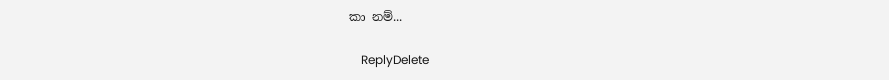කා නම්...

    ReplyDelete